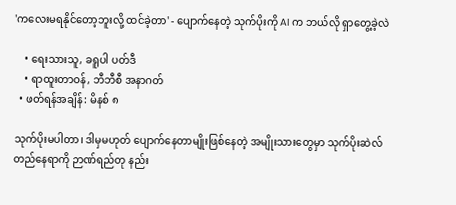'ကလေးမရနိုင်တော့ဘူးလို့ ထင်ခဲ့တာ' - ပျောက်နေတဲ့ သုက်ပိုးကို AI က ဘယ်လို ရှာတွေ့ခဲ့လဲ

    • ရေးသားသူ, ခရူပါ ပတ်ဒီ
    • ရာထူးတာဝန်, ဘီဘီစီ အနာဂတ်
  • ဖတ်ရန်အချိန်: မိနစ် ၈

သုက်ပိုးမပါတာ၊ ဒါမှမဟုတ် ပျောက်နေတာမျိုးဖြစ်နေတဲ့ အမျိုးသားတွေမှာ သုက်ပိုးဆဲလ် တည်နေရာကို ဉာဏ်ရည်တု နည်း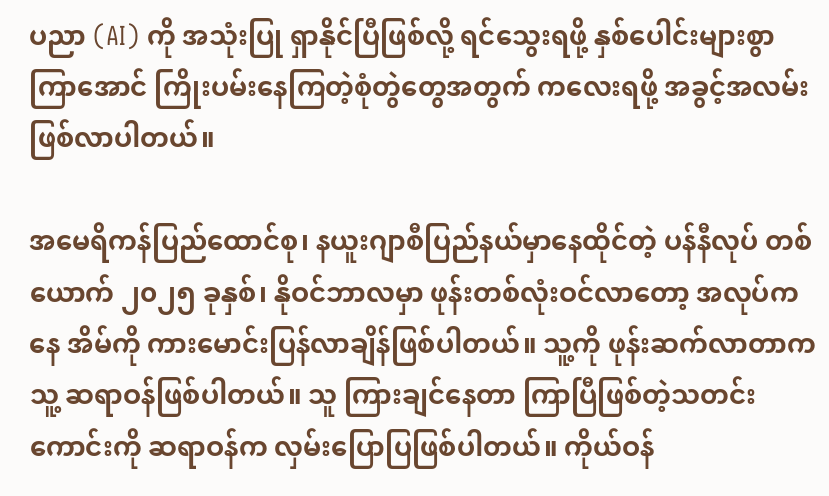ပညာ (AI) ကို အသုံးပြု ရှာနိုင်ပြီဖြစ်လို့ ရင်သွေးရဖို့ နှစ်ပေါင်းများစွာကြာအောင် ကြိုးပမ်းနေကြတဲ့စုံတွဲတွေအတွက် ကလေးရဖို့ အခွင့်အလမ်းဖြစ်လာပါတယ်။

အမေရိကန်ပြည်ထောင်စု၊ နယူးဂျာစီပြည်နယ်မှာနေထိုင်တဲ့ ပန်နီလုပ် တစ်ယောက် ၂၀၂၅ ခုနှစ်၊ နိုဝင်ဘာလမှာ ဖုန်းတစ်လုံးဝင်လာတော့ အလုပ်ကနေ အိမ်ကို ကားမောင်းပြန်လာချိန်ဖြစ်ပါတယ်။ သူ့ကို ဖုန်းဆက်လာတာက သူ့ ဆရာဝန်ဖြစ်ပါတယ်။ သူ ကြားချင်နေတာ ကြာပြီဖြစ်တဲ့သတင်းကောင်းကို ဆရာဝန်က လှမ်းပြောပြဖြစ်ပါတယ်။ ကိုယ်ဝန်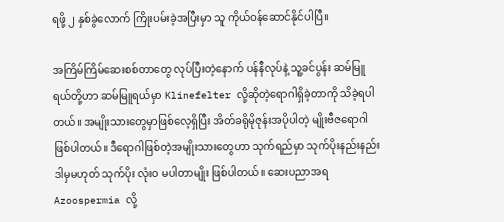ရဖို့ ၂ နှစ်ခွဲလောက် ကြိုးပမ်းခဲ့အပြီးမှာ သူ ကိုယ်ဝန်ဆောင်နိုင်ပါပြီ။

အကြိမ်ကြိမ်ဆေးစစ်တာတွေ လုပ်ပြီးတဲ့နောက် ပန်နီလုပ်နဲ့ သူ့ခင်ပွန်း ဆမ်မြူရယ်တို့ဟာ ဆမ်မြူရယ်မှာ Klinefelter လို့ဆိုတဲ့ရောဂါရှိခဲ့တာကို သိခဲ့ရပါတယ်။ အမျိုးသားတွေမှာဖြစ်လေ့ရှိပြီး အိတ်ခရိုမိုဇုန်းအပိုပါတဲ့ မျိုးဗီဇရောဂါဖြစ်ပါတယ်။ ဒီရောဂါဖြစ်တဲ့အမျိုးသားတွေဟာ သုက်ရည်မှာ သုက်ပိုးနည်းနည်း ဒါမှမဟုတ် သုက်ပိုး လုံးဝ မပါတာမျိုး ဖြစ်ပါတယ်။ ဆေးပညာအရ Azoospermia လို့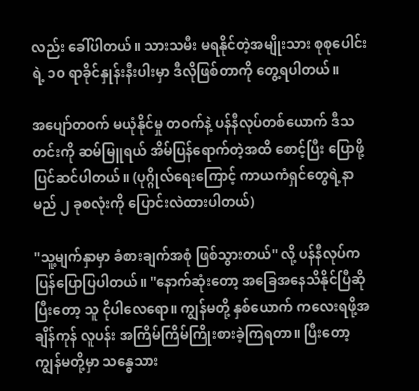လည်း ခေါ်ပါတယ်။ သားသမီး မရနိုင်တဲ့အမျိုးသား စုစုပေါင်းရဲ့ ၁၀ ရာခိုင်နှုန်းနီးပါးမှာ ဒီလိုဖြစ်တာကို တွေ့ရပါတယ်။

အပျော်တဝက် မယုံနိုင်မှု တဝက်နဲ့ ပန်နီလုပ်တစ်ယောက် ဒီသတင်းကို ဆမ်မြူရယ် အိမ်ပြန်ရောက်တဲ့အထိ စောင့်ပြီး ပြောဖို့ ပြင်ဆင်ပါတယ်။ (ပုဂ္ဂိုလ်ရေးကြောင့် ကာယကံရှင်တွေရဲ့နာမည် ၂ ခုစလုံးကို ပြောင်းလဲထားပါတယ်)

''သူ့မျက်နှာမှာ ခံစားချက်အစုံ ဖြစ်သွားတယ်'' လို့ ပန်နီလုပ်က ပြန်ပြောပြပါတယ်။ ''နောက်ဆုံးတော့ အခြေအနေသိနိုင်ပြီဆိုပြီးတော့ သူ ငိုပါလေရော။ ကျွန်မတို့ နှစ်ယောက် ကလေးရဖို့အချိန်ကုန် လူပန်း အကြိမ်ကြိမ်ကြိုးစားခဲ့ကြရတာ။ ပြီးတော့ ကျွန်မတို့မှာ သန္ဓေသား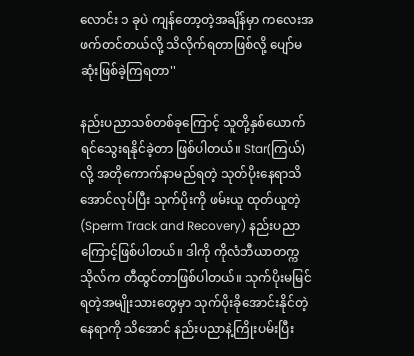လောင်း ၁ ခုပဲ ကျန်တော့တဲ့အချိန်မှာ ကလေးအဖက်တင်တယ်လို့ သိလိုက်ရတာဖြစ်လို့ ပျော်မဆုံးဖြစ်ခဲ့ကြရတာ''

နည်းပညာသစ်တစ်ခုကြောင့် သူတို့နှစ်ယောက် ရင်သွေးရနိုင်ခဲ့တာ ဖြစ်ပါတယ်။ Star(ကြယ်) လို့ အတိုကောက်နာမည်ရတဲ့ သုတ်ပိုးနေရာသိအောင်လုပ်ပြီး သုက်ပိုးကို ဖမ်းယူ ထုတ်ယူတဲ့(Sperm Track and Recovery) နည်းပညာကြောင့်ဖြစ်ပါတယ်။ ဒါကို ကိုလံဘီယာတက္ကသိုလ်က တီထွင်တာဖြစ်ပါတယ်။ သုက်ပိုးမမြင်ရတဲ့အမျိုးသားတွေမှာ သုက်ပိုးခိုအောင်းနိုင်တဲ့နေရာကို သိအောင် နည်းပညာနဲ့ကြိုးပမ်းပြီး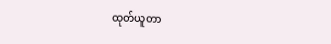ထုတ်ယူတာ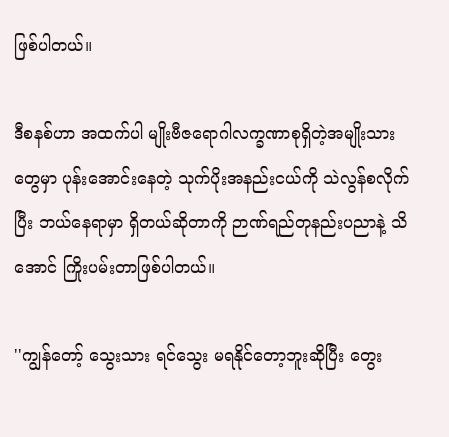ဖြစ်ပါတယ်။

ဒီစနစ်ဟာ အထက်ပါ မျိုးဗီဇရောဂါလက္ခဏာစုရှိတဲ့အမျိုးသားတွေမှာ ပုန်းအောင်းနေတဲ့ သုက်ပိုးအနည်းငယ်ကို သဲလွန်စလိုက်ပြီး ဘယ်နေရာမှာ ရှိတယ်ဆိုတာကို ဉာဏ်ရည်တုနည်းပညာနဲ့ သိအောင် ကြိုးပမ်းတာဖြစ်ပါတယ်။

''ကျွန်တော့် သွေးသား ရင်သွေး မရနိုင်တော့ဘူးဆိုပြီး တွေး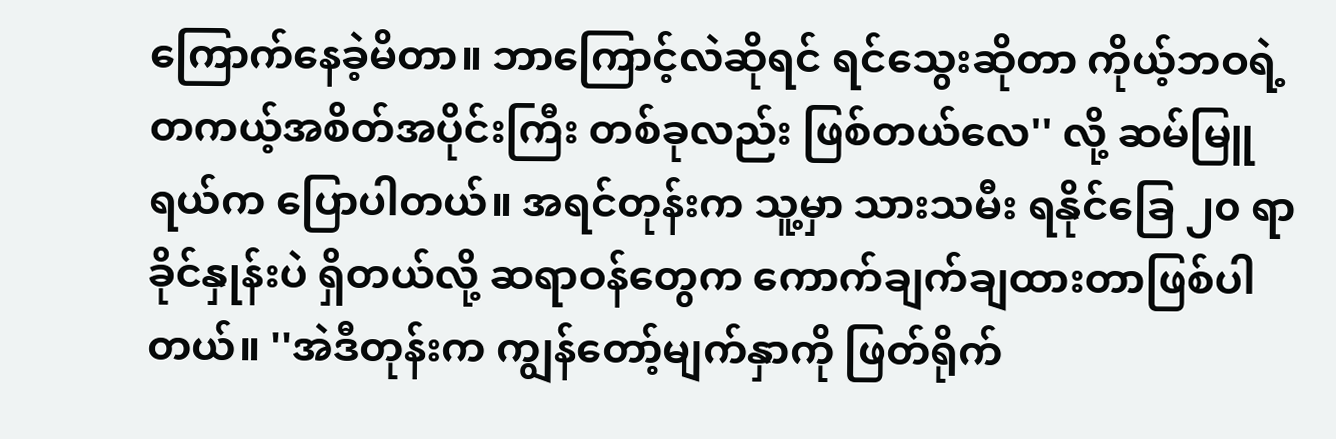ကြောက်နေခဲ့မိတာ။ ဘာကြောင့်လဲဆိုရင် ရင်သွေးဆိုတာ ကိုယ့်ဘဝရဲ့တကယ့်အစိတ်အပိုင်းကြီး တစ်ခုလည်း ဖြစ်တယ်လေ'' လို့ ဆမ်မြူရယ်က ပြောပါတယ်။ အရင်တုန်းက သူ့မှာ သားသမီး ရနိုင်ခြေ ၂၀ ရာခိုင်နှုန်းပဲ ရှိတယ်လို့ ဆရာဝန်တွေက ကောက်ချက်ချထားတာဖြစ်ပါတယ်။ ''အဲဒီတုန်းက ကျွန်တော့်မျက်နှာကို ဖြတ်ရိုက်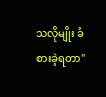သလိုမျိုး ခံစားခဲ့ရတာ''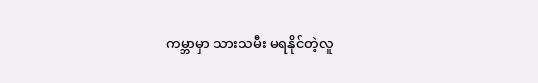ကမ္ဘာမှာ သားသမီး မရနိုင်တဲ့လူ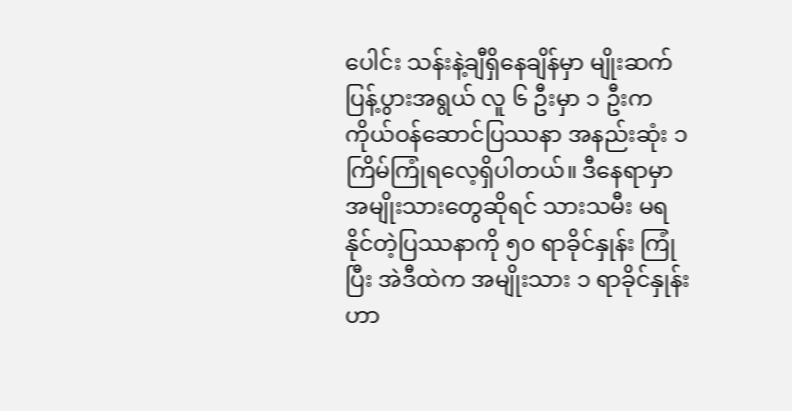ပေါင်း သန်းနဲ့ချီရှိနေချိန်မှာ မျိုးဆက်ပြန့်ပွားအရွယ် လူ ၆ ဦးမှာ ၁ ဦးက ကိုယ်ဝန်ဆောင်ပြဿနာ အနည်းဆုံး ၁ ကြိမ်ကြုံရလေ့ရှိပါတယ်။ ဒီနေရာမှာ အမျိုးသားတွေဆိုရင် သားသမီး မရနိုင်တဲ့ပြဿနာကို ၅၀ ရာခိုင်နှုန်း ကြုံပြီး အဲဒီထဲက အမျိုးသား ၁ ရာခိုင်နှုန်းဟာ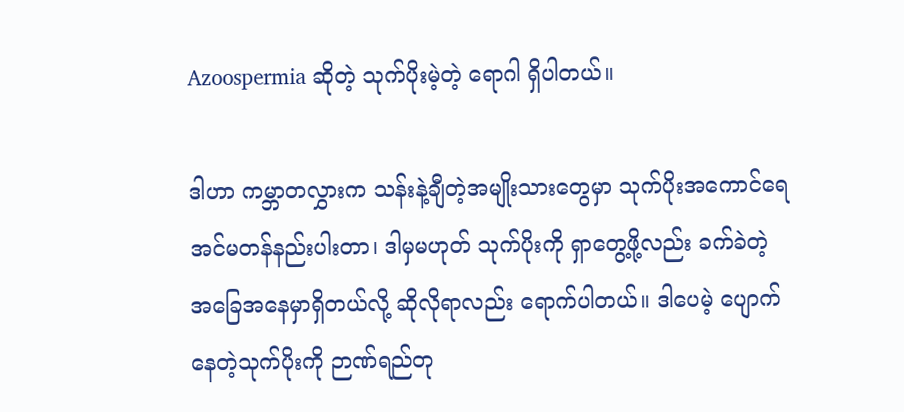Azoospermia ဆိုတဲ့ သုက်ပိုးမဲ့တဲ့ ရောဂါ ရှိပါတယ်။

ဒါဟာ ကမ္ဘာတလွှားက သန်းနဲ့ချီတဲ့အမျိုးသားတွေမှာ သုက်ပိုးအကောင်ရေ အင်မတန်နည်းပါးတာ၊ ဒါမှမဟုတ် သုက်ပိုးကို ရှာတွေ့ဖို့လည်း ခက်ခဲတဲ့အခြေအနေမှာရှိတယ်လို့ ဆိုလိုရာလည်း ရောက်ပါတယ်။ ဒါပေမဲ့ ပျောက်နေတဲ့သုက်ပိုးကို ဉာဏ်ရည်တု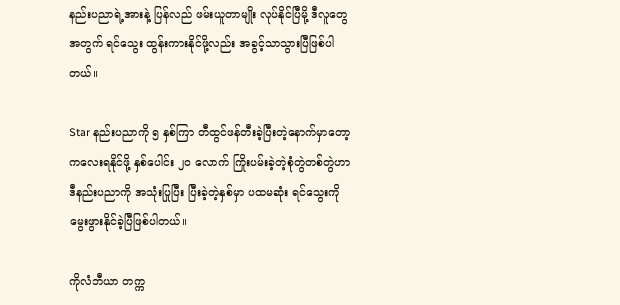နည်းပညာရဲ့အားနဲ့ ပြန်လည် ဖမ်းယူတာမျိုး လုပ်နိုင်ပြီမို့ ဒီလူတွေအတွက် ရင်သွေး ထွန်းကားနိုင်ဖို့လည်း အခွင့်သာသွားပြီဖြစ်ပါတယ်။

Star နည်းပညာကို ၅ နှစ်ကြာ တီထွင်ဖန်တီးခဲ့ပြီးတဲ့နောက်မှာတော့ ကလေးရနိုင်ဖို့ နှစ်ပေါင်း ၂၀ လောက် ကြိုးပမ်းခဲ့တဲ့စုံတွဲတစ်တွဲဟာ ဒီနည်းပညာကို အသုံးပြုပြီး ပြီးခဲ့တဲ့နှစ်မှာ ပထမဆုံး ရင်သွေးကို မွေးဖွားနိုင်ခဲ့ပြီဖြစ်ပါတယ်။

ကိုလံဘီယာ တက္က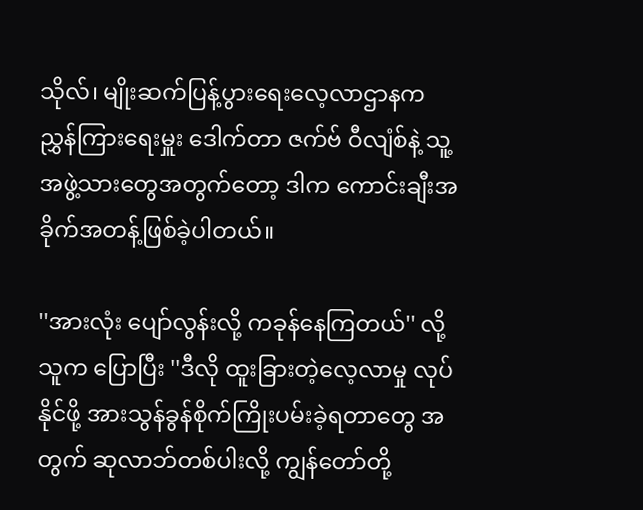သိုလ်၊ မျိုးဆက်ပြန့်ပွားရေးလေ့လာဌာနက ညွှန်ကြားရေးမှူး ဒေါက်တာ ဇက်ဗ် ဝီလျံစ်နဲ့ သူ့အဖွဲ့သားတွေအတွက်တော့ ဒါက ကောင်းချီးအခိုက်အတန့်ဖြစ်ခဲ့ပါတယ်။

''အားလုံး ပျော်လွန်းလို့ ကခုန်နေကြတယ်'' လို့ သူက ပြောပြီး ''ဒီလို ထူးခြားတဲ့လေ့လာမှု လုပ်နိုင်ဖို့ အားသွန်ခွန်စိုက်ကြိုးပမ်းခဲ့ရတာတွေ အတွက် ဆုလာဘ်တစ်ပါးလို့ ကျွန်တော်တို့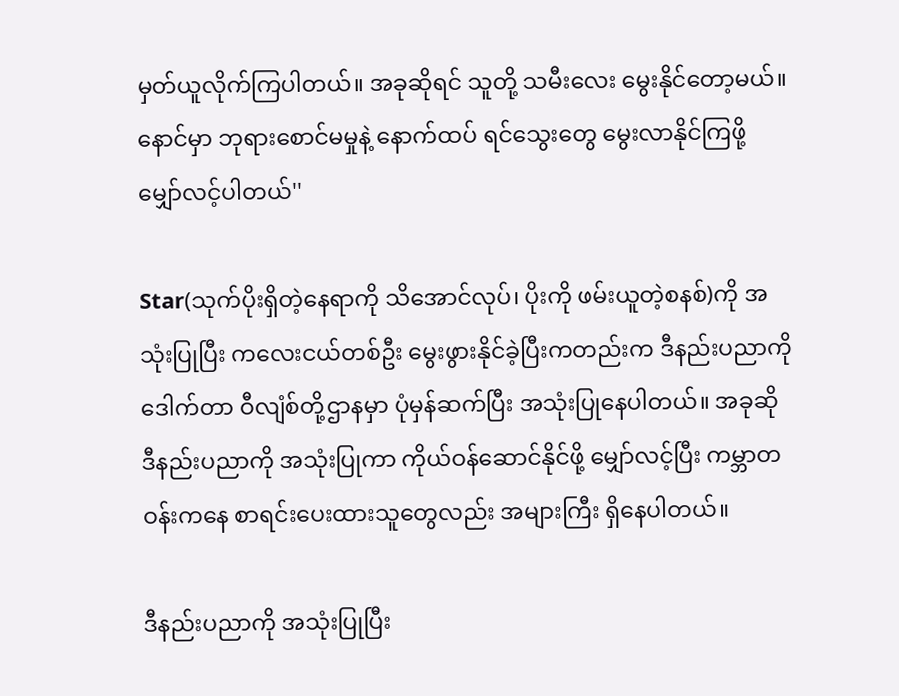မှတ်ယူလိုက်ကြပါတယ်။ အခုဆိုရင် သူတို့ သမီးလေး မွေးနိုင်တော့မယ်။ နောင်မှာ ဘုရားစောင်မမှုနဲ့ နောက်ထပ် ရင်သွေးတွေ မွေးလာနိုင်ကြဖို့ မျှော်လင့်ပါတယ်''

Star(သုက်ပိုးရှိတဲ့နေရာကို သိအောင်လုပ်၊ ပိုးကို ဖမ်းယူတဲ့စနစ်)ကို အသုံးပြုပြီး ကလေးငယ်တစ်ဦး မွေးဖွားနိုင်ခဲ့ပြီးကတည်းက ဒီနည်းပညာကို ဒေါက်တာ ဝီလျံစ်တို့ဌာနမှာ ပုံမှန်ဆက်ပြီး အသုံးပြုနေပါတယ်။ အခုဆို ဒီနည်းပညာကို အသုံးပြုကာ ကိုယ်ဝန်ဆောင်နိုင်ဖို့ မျှော်လင့်ပြီး ကမ္ဘာတဝန်းကနေ စာရင်းပေးထားသူတွေလည်း အများကြီး ရှိနေပါတယ်။

ဒီနည်းပညာကို အသုံးပြုပြီး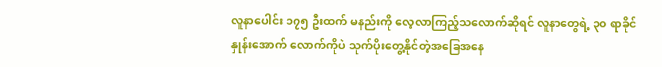လူနာပေါင်း ၁၇၅ ဦးထက် မနည်းကို လေ့လာကြည့်သလောက်ဆိုရင် လူနာတွေရဲ့ ၃၀ ရာခိုင်နှုန်းအောက် လောက်ကိုပဲ သုက်ပိုးတွေ့နိုင်တဲ့အခြေအနေ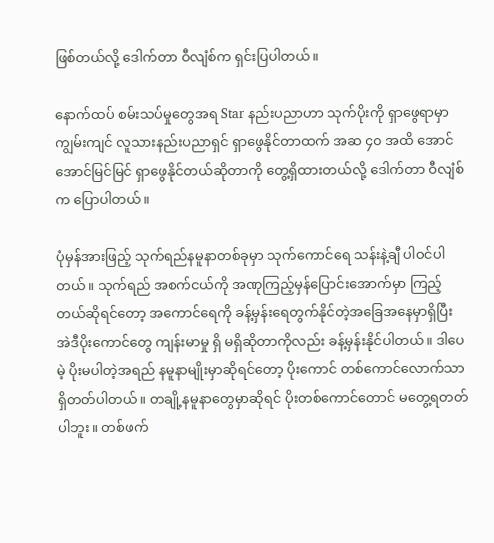ဖြစ်တယ်လို့ ဒေါက်တာ ဝီလျံစ်က ရှင်းပြပါတယ်။

နောက်ထပ် စမ်းသပ်မှုတွေအရ Star နည်းပညာဟာ သုက်ပိုးကို ရှာဖွေရာမှာ ကျွမ်းကျင် လူသားနည်းပညာရှင် ရှာဖွေနိုင်တာထက် အဆ ၄၀ အထိ အောင်အောင်မြင်မြင် ရှာဖွေနိုင်တယ်ဆိုတာကို တွေ့ရှိထားတယ်လို့ ဒေါက်တာ ဝီလျံစ်က ပြောပါတယ်။

ပုံမှန်အားဖြည့် သုက်ရည်နမူနာတစ်ခုမှာ သုက်ကောင်ရေ သန်းနဲ့ချီ ပါဝင်ပါတယ်။ သုက်ရည် အစက်ငယ်ကို အဏုကြည့်မှန်ပြောင်းအောက်မှာ ကြည့်တယ်ဆိုရင်တော့ အကောင်ရေကို ခန့်မှန်းရေတွက်နိုင်တဲ့အခြေအနေမှာရှိပြီး အဲဒီပိုးကောင်တွေ ကျန်းမာမှု ရှိ မရှိဆိုတာကိုလည်း ခန့်မှန်းနိုင်ပါတယ်။ ဒါပေမဲ့ ပိုးမပါတဲ့အရည် နမူနာမျိုးမှာဆိုရင်တော့ ပိုးကောင် တစ်ကောင်လောက်သာ ရှိတတ်ပါတယ်။ တချို့နမူနာတွေမှာဆိုရင် ပိုးတစ်ကောင်တောင် မတွေ့ရတတ်ပါဘူး။ တစ်ဖက်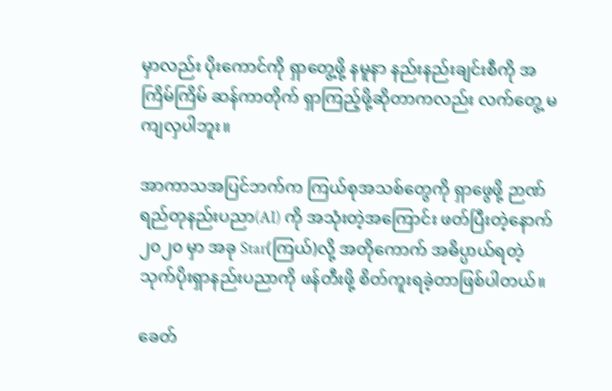မှာလည်း ပိုးကောင်ကို ရှာတွေ့ဖို့ နမူနာ နည်းနည်းချင်းစီကို အကြိမ်ကြိမ် ဆန်ကာတိုက် ရှာကြည့်ဖို့ဆိုတာကလည်း လက်တွေ့ မကျလှပါဘူး။

အာကာသအပြင်ဘက်က ကြယ်စုအသစ်တွေကို ရှာဖွေဖို့ ဉာဏ်ရည်တုနည်းပညာ(AI) ကို အသုံးတဲ့အကြောင်း ဖတ်ပြီးတဲ့နောက် ၂၀၂၀ မှာ အခု Star(ကြယ်)လို့ အတိုကောက် အဓိပ္ပာယ်ရတဲ့ သုက်ပိုးရှာနည်းပညာကို ဖန်တီးဖို့ စိတ်ကူးရခဲ့တာဖြစ်ပါတယ်။

ခေတ်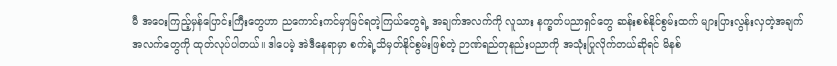မီ အဝေးကြည့်မှန်ပြောင်းကြီးတွေဟာ ညကောင်းကင်မှာမြင်ရတဲ့ကြယ်တွေရဲ့ အချက်အလက်ကို လူသား နက္ခတ်ပညာရှင်တွေ ဆန်းစစ်နိုင်စွမ်းထက် များပြားလွန်းလှတဲ့အချက်အလက်တွေကို ထုတ်လုပ်ပါတယ်။ ဒါပေမဲ့ အဲဒီနေရာမှာ စက်ရဲ့သိမှတ်နိုင်စွမ်းဖြစ်တဲ့ ဉာဏ်ရည်တုနည်းပညာကို အသုံးပြုလိုက်တယ်ဆိုရင် မိနစ်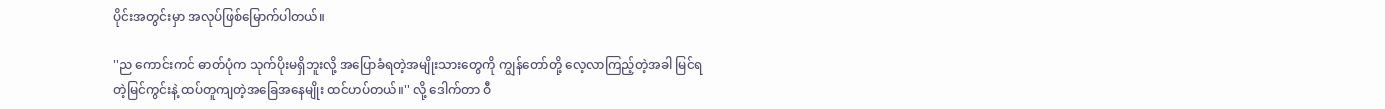ပိုင်းအတွင်းမှာ အလုပ်ဖြစ်မြောက်ပါတယ်။

''ည ကောင်းကင် ဓာတ်ပုံက သုက်ပိုးမရှိဘူးလို့ အပြောခံရတဲ့အမျိုးသားတွေကို ကျွန်တော်တို့ လေ့လာကြည့်တဲ့အခါ မြင်ရတဲ့မြင်ကွင်းနဲ့ ထပ်တူကျတဲ့အခြေအနေမျိုး ထင်ဟပ်တယ်။'' လို့ ဒေါက်တာ ဝီ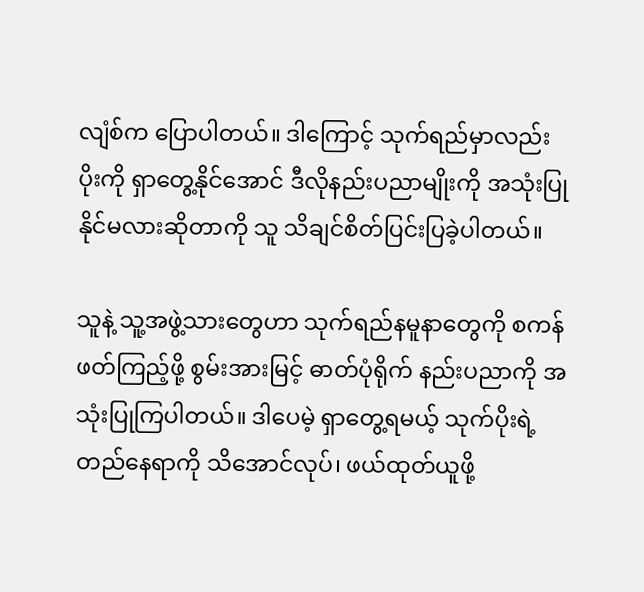လျံစ်က ပြောပါတယ်။ ဒါကြောင့် သုက်ရည်မှာလည်း ပိုးကို ရှာတွေ့နိုင်အောင် ဒီလိုနည်းပညာမျိုးကို အသုံးပြုနိုင်မလားဆိုတာကို သူ သိချင်စိတ်ပြင်းပြခဲ့ပါတယ်။

သူနဲ့ သူ့အဖွဲ့သားတွေဟာ သုက်ရည်နမူနာတွေကို စကန်ဖတ်ကြည့်ဖို့ စွမ်းအားမြင့် ဓာတ်ပုံရိုက် နည်းပညာကို အသုံးပြုကြပါတယ်။ ဒါပေမဲ့ ရှာတွေ့ရမယ့် သုက်ပိုးရဲ့တည်နေရာကို သိအောင်လုပ်၊ ဖယ်ထုတ်ယူဖို့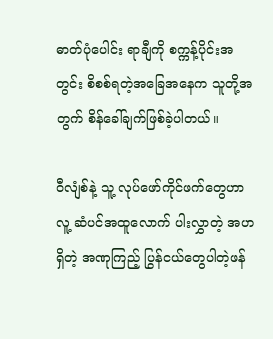ဓာတ်ပုံပေါင်း ရာချီကို စက္ကန့်ပိုင်းအတွင်း စိစစ်ရတဲ့အခြေအနေက သူတို့အတွက် စိန်ခေါ်ချက်ဖြစ်ခဲ့ပါတယ်။

ဝီလျံစ်နဲ့ သူ့ လုပ်ဖော်ကိုင်ဖက်တွေဟာ လူ့ ဆံပင်အထူလောက် ပါးလွှာတဲ့ အဟရှိတဲ့ အဏုကြည့် ပြွန်ငယ်တွေပါတဲ့ဖန်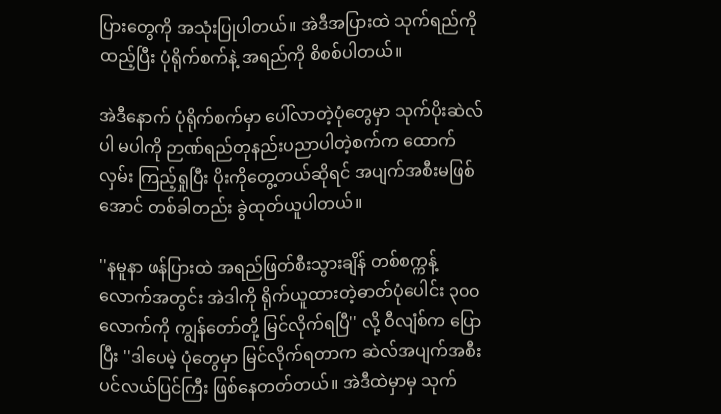ပြားတွေကို အသုံးပြုပါတယ်။ အဲဒီအပြားထဲ သုက်ရည်ကို ထည့်ပြီး ပုံရိုက်စက်နဲ့ အရည်ကို စိစစ်ပါတယ်။

အဲဒီနောက် ပုံရိုက်စက်မှာ ပေါ်လာတဲ့ပုံတွေမှာ သုက်ပိုးဆဲလ် ပါ မပါကို ဉာဏ်ရည်တုနည်းပညာပါတဲ့စက်က ထောက်လှမ်း ကြည့်ရှုပြီး ပိုးကိုတွေ့တယ်ဆိုရင် အပျက်အစီးမဖြစ်အောင် တစ်ခါတည်း ခွဲထုတ်ယူပါတယ်။

''နမူနာ ဖန်ပြားထဲ အရည်ဖြတ်စီးသွားချိန် တစ်စက္ကန့်လောက်အတွင်း အဲဒါကို ရိုက်ယူထားတဲ့ဓာတ်ပုံပေါင်း ၃၀၀ လောက်ကို ကျွန်တော်တို့ မြင်လိုက်ရပြီ'' လို့ ဝီလျံစ်က ပြောပြီး ''ဒါပေမဲ့ ပုံတွေမှာ မြင်လိုက်ရတာက ဆဲလ်အပျက်အစီး ပင်လယ်ပြင်ကြီး ဖြစ်နေတတ်တယ်။ အဲဒီထဲမှာမှ သုက်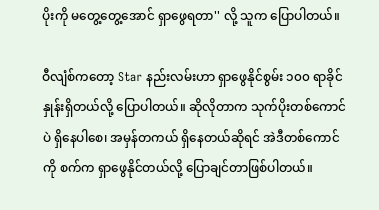ပိုးကို မတွေ့တွေ့အောင် ရှာဖွေရတာ'' လို့ သူက ပြောပါတယ်။

ဝီလျံစ်ကတော့ Star နည်းလမ်းဟာ ရှာဖွေနိုင်စွမ်း ၁၀၀ ရာခိုင်နှုန်းရှိတယ်လို့ ပြောပါတယ်။ ဆိုလိုတာက သုက်ပိုးတစ်ကောင်ပဲ ရှိနေပါစေ၊ အမှန်တကယ် ရှိနေတယ်ဆိုရင် အဲဒီတစ်ကောင်ကို စက်က ရှာဖွေနိုင်တယ်လို့ ပြောချင်တာဖြစ်ပါတယ်။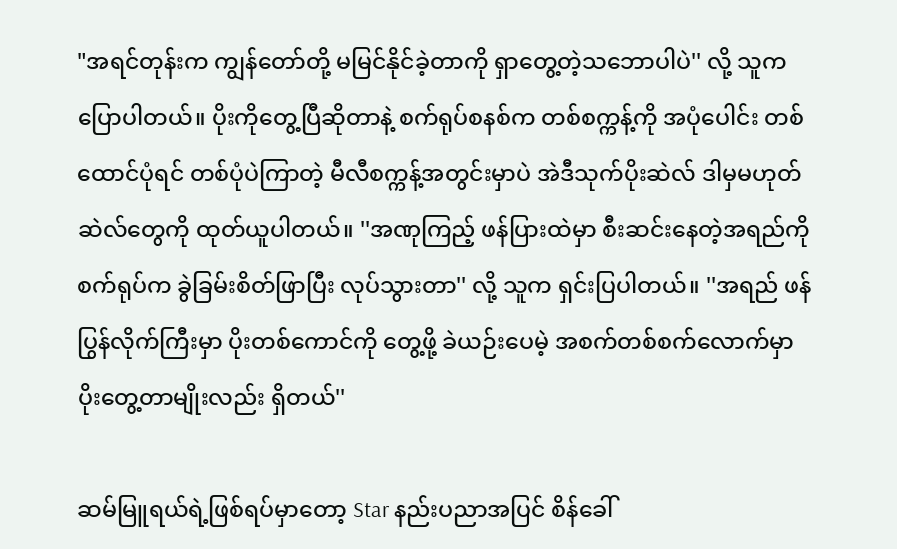"အရင်တုန်းက ကျွန်တော်တို့ မမြင်နိုင်ခဲ့တာကို ရှာတွေ့တဲ့သဘောပါပဲ'' လို့ သူက ပြောပါတယ်။ ပိုးကိုတွေ့ပြီဆိုတာနဲ့ စက်ရုပ်စနစ်က တစ်စက္ကန့်ကို အပုံပေါင်း တစ်ထောင်ပုံရင် တစ်ပုံပဲကြာတဲ့ မီလီစက္ကန့်အတွင်းမှာပဲ အဲဒီသုက်ပိုးဆဲလ် ဒါမှမဟုတ် ဆဲလ်တွေကို ထုတ်ယူပါတယ်။ ''အဏုကြည့် ဖန်ပြားထဲမှာ စီးဆင်းနေတဲ့အရည်ကို စက်ရုပ်က ခွဲခြမ်းစိတ်ဖြာပြီး လုပ်သွားတာ'' လို့ သူက ရှင်းပြပါတယ်။ ''အရည် ဖန်ပြွန်လိုက်ကြီးမှာ ပိုးတစ်ကောင်ကို တွေ့ဖို့ ခဲယဉ်းပေမဲ့ အစက်တစ်စက်လောက်မှာ ပိုးတွေ့တာမျိုးလည်း ရှိတယ်''

ဆမ်မြူရယ်ရဲ့ဖြစ်ရပ်မှာတော့ Star နည်းပညာအပြင် စိန်ခေါ်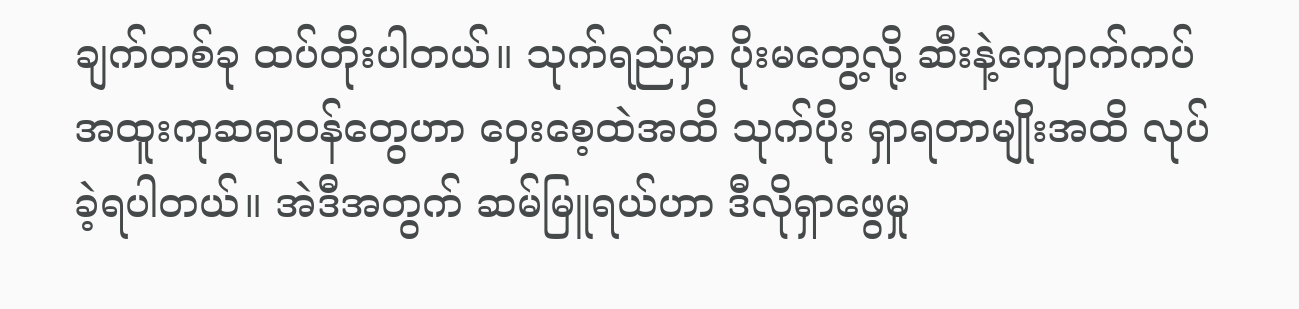ချက်တစ်ခု ထပ်တိုးပါတယ်။ သုက်ရည်မှာ ပိုးမတွေ့လို့ ဆီးနဲ့ကျောက်ကပ်အထူးကုဆရာဝန်တွေဟာ ဝှေးစေ့ထဲအထိ သုက်ပိုး ရှာရတာမျိုးအထိ လုပ်ခဲ့ရပါတယ်။ အဲဒီအတွက် ဆမ်မြူရယ်ဟာ ဒီလိုရှာဖွေမှု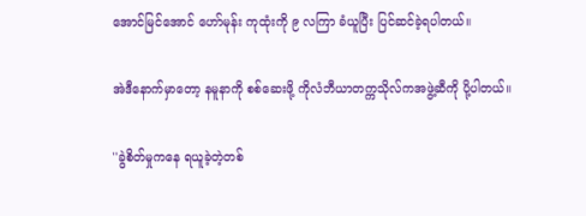အောင်မြင်အောင် ဟော်မုန်း ကုထုံးကို ၉ လကြာ ခံယူပြီး ပြင်ဆင်ခဲ့ရပါတယ်။

အဲဒီနောက်မှာတော့ နမူနာကို စစ်ဆေးဖို့ ကိုလံဘီယာတက္ကသိုလ်ကအဖွဲ့ဆီကို ပို့ပါတယ်။

''ခွဲစိတ်မှုကနေ ရယူခဲ့တဲ့တစ်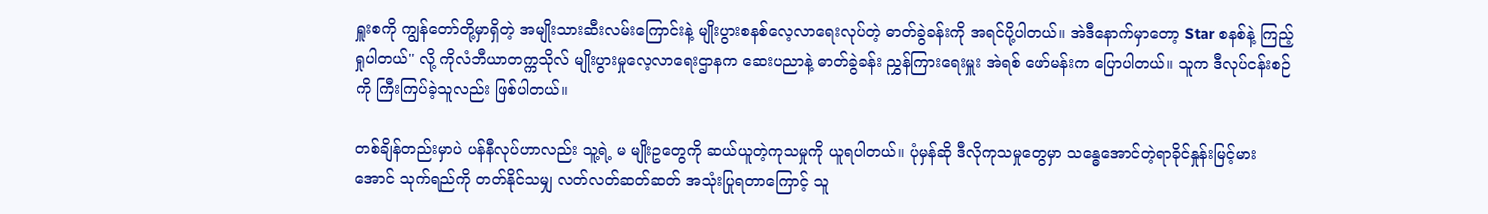ရှူးစကို ကျွန်တော်တို့မှာရှိတဲ့ အမျိုးသားဆီးလမ်းကြောင်းနဲ့ မျိုးပွားစနစ်လေ့လာရေးလုပ်တဲ့ ဓာတ်ခွဲခန်းကို အရင်ပို့ပါတယ်။ အဲဒီနောက်မှာတော့ Star စနစ်နဲ့ ကြည့်ရှုပါတယ်'' လို့ ကိုလံဘီယာတက္ကသိုလ် မျိုးပွားမှုလေ့လာရေးဌာနက ဆေးပညာနဲ့ ဓာတ်ခွဲခန်း ညွှန်ကြားရေးမှူး အဲရစ် ဖော်မန်းက ပြောပါတယ်။ သူက ဒီလုပ်ငန်းစဉ်ကို ကြီးကြပ်ခဲ့သူလည်း ဖြစ်ပါတယ်။

တစ်ချိန်တည်းမှာပဲ ပန်နီလုပ်ဟာလည်း သူ့ရဲ့ မ မျိုးဥတွေကို ဆယ်ယူတဲ့ကုသမှုကို ယူရပါတယ်။ ပုံမှန်ဆို ဒီလိုကုသမှုတွေမှာ သန္ဓေအောင်တဲ့ရာခိုင်နှုန်းမြင့်မားအောင် သုက်ရည်ကို တတ်နိုင်သမျှ လတ်လတ်ဆတ်ဆတ် အသုံးပြုရတာကြောင့် သူ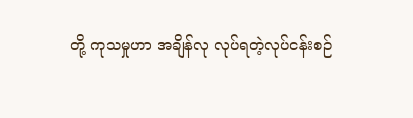တို့ ကုသမှုဟာ အချိန်လု လုပ်ရတဲ့လုပ်ငန်းစဉ်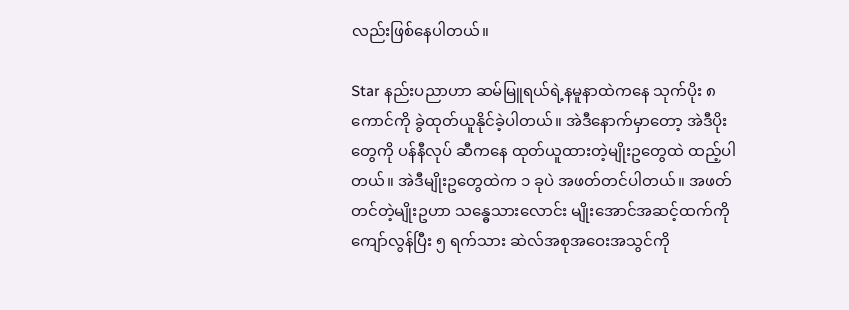လည်းဖြစ်နေပါတယ်။

Star နည်းပညာဟာ ဆမ်မြူရယ်ရဲ့နမူနာထဲကနေ သုက်ပိုး ၈ ကောင်ကို ခွဲထုတ်ယူနိုင်ခဲ့ပါတယ်။ အဲဒီနောက်မှာတော့ အဲဒီပိုးတွေကို ပန်နီလုပ် ဆီကနေ ထုတ်ယူထားတဲ့မျိုးဥတွေထဲ ထည့်ပါတယ်။ အဲဒီမျိုးဥတွေထဲက ၁ ခုပဲ အဖတ်တင်ပါတယ်။ အဖတ်တင်တဲ့မျိုးဥဟာ သန္ဓေသားလောင်း မျိုးအောင်အဆင့်ထက်ကို ကျော်လွန်ပြီး ၅ ရက်သား ဆဲလ်အစုအဝေးအသွင်ကို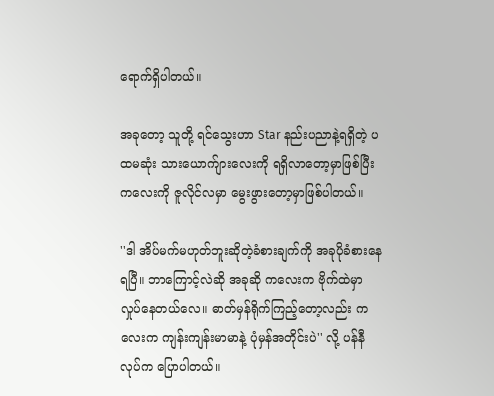ရောက်ရှိပါတယ်။

အခုတော့ သူတို့ ရင်သွေးဟာ Star နည်းပညာနဲ့ရရှိတဲ့ ပထမဆုံး သားယောက်ျားလေးကို ရရှိလာတော့မှာဖြစ်ပြီး ကလေးကို ဇူလိုင်လမှာ မွေးဖွားတော့မှာဖြစ်ပါတယ်။

''ဒါ အိပ်မက်မဟုတ်ဘူးဆိုတဲ့ခံစားချက်ကို အခုပိုခံစားနေရပြီ။ ဘာကြောင့်လဲဆို အခုဆို ကလေးက ဗိုက်ထဲမှာ လှုပ်နေတယ်လေ။ ဓာတ်မှန်ရိုက်ကြည့်တော့လည်း ကလေးက ကျန်းကျန်းမာမာနဲ့ ပုံမှန်အတိုင်းပဲ'' လို့ ပန်နီလုပ်က ပြောပါတယ်။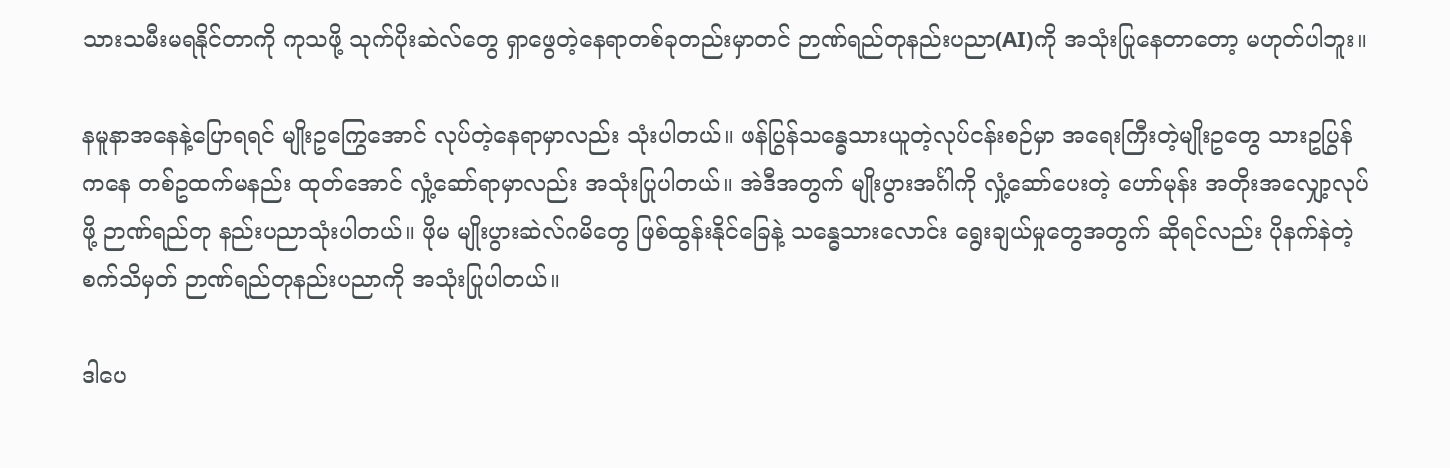သားသမီးမရနိုင်တာကို ကုသဖို့ သုက်ပိုးဆဲလ်တွေ ရှာဖွေတဲ့နေရာတစ်ခုတည်းမှာတင် ဉာဏ်ရည်တုနည်းပညာ(AI)ကို အသုံးပြုနေတာတော့ မဟုတ်ပါဘူး။

နမူနာအနေနဲ့ပြောရရင် မျိုးဥကြွေအောင် လုပ်တဲ့နေရာမှာလည်း သုံးပါတယ်။ ဖန်ပြွန်သန္ဓေသားယူတဲ့လုပ်ငန်းစဉ်မှာ အရေးကြီးတဲ့မျိုးဥတွေ သားဥပြွန်ကနေ တစ်ဥထက်မနည်း ထုတ်အောင် လှုံ့ဆော်ရာမှာလည်း အသုံးပြုပါတယ်။ အဲဒီအတွက် မျိုးပွားအင်္ဂါကို လှုံ့ဆော်ပေးတဲ့ ဟော်မုန်း အတိုးအလျှော့လုပ်ဖို့ ဉာဏ်ရည်တု နည်းပညာသုံးပါတယ်။ ဖိုမ မျိုးပွားဆဲလ်ဂမိတွေ ဖြစ်ထွန်းနိုင်ခြေနဲ့ သန္ဓေသားလောင်း ရွေးချယ်မှုတွေအတွက် ဆိုရင်လည်း ပိုနက်နဲတဲ့ စက်သိမှတ် ဉာဏ်ရည်တုနည်းပညာကို အသုံးပြုပါတယ်။

ဒါပေ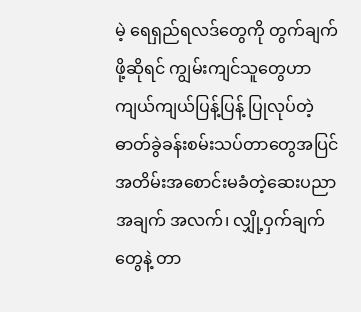မဲ့ ရေရှည်ရလဒ်တွေကို တွက်ချက်ဖို့ဆိုရင် ကျွမ်းကျင်သူတွေဟာ ကျယ်ကျယ်ပြန့်ပြန့် ပြုလုပ်တဲ့ ဓာတ်ခွဲခန်းစမ်းသပ်တာတွေအပြင် အတိမ်းအစောင်းမခံတဲ့ဆေးပညာအချက် အလက်၊ လျှို့ဝှက်ချက်တွေနဲ့ တာ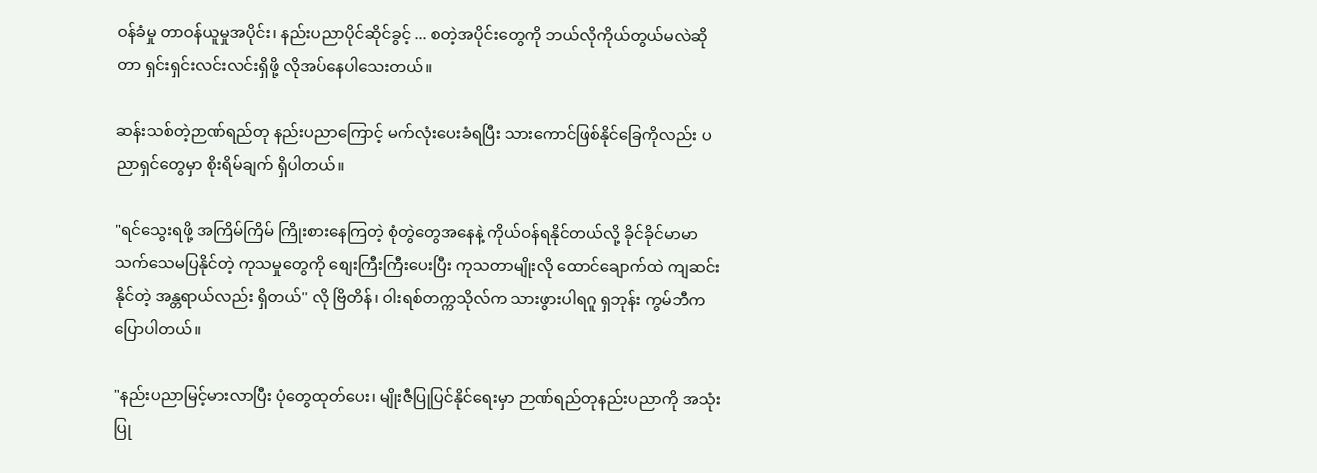ဝန်ခံမှု တာဝန်ယူမှုအပိုင်း၊ နည်းပညာပိုင်ဆိုင်ခွင့် ... စတဲ့အပိုင်းတွေကို ဘယ်လိုကိုယ်တွယ်မလဲဆိုတာ ရှင်းရှင်းလင်းလင်းရှိဖို့ လိုအပ်နေပါသေးတယ်။

ဆန်းသစ်တဲ့ဉာဏ်ရည်တု နည်းပညာကြောင့် မက်လုံးပေးခံရပြီး သားကောင်ဖြစ်နိုင်ခြေကိုလည်း ပညာရှင်တွေမှာ စိုးရိမ်ချက် ရှိပါတယ်။

"ရင်သွေးရဖို့ အကြိမ်ကြိမ် ကြိုးစားနေကြတဲ့ စုံတွဲတွေအနေနဲ့ ကိုယ်ဝန်ရနိုင်တယ်လို့ ခိုင်ခိုင်မာမာ သက်သေမပြနိုင်တဲ့ ကုသမှုတွေကို စျေးကြီးကြီးပေးပြီး ကုသတာမျိုးလို ထောင်ချောက်ထဲ ကျဆင်းနိုင်တဲ့ အန္တရာယ်လည်း ရှိတယ်'' လို ဗြိတိန်၊ ဝါးရစ်တက္ကသိုလ်က သားဖွားပါရဂူ ရှဘုန်း ကွမ်ဘီက ပြောပါတယ်။

"နည်းပညာမြင့်မားလာပြီး ပုံတွေထုတ်ပေး၊ မျိုးဇီပြုပြင်နိုင်ရေးမှာ ဉာဏ်ရည်တုနည်းပညာကို အသုံးပြု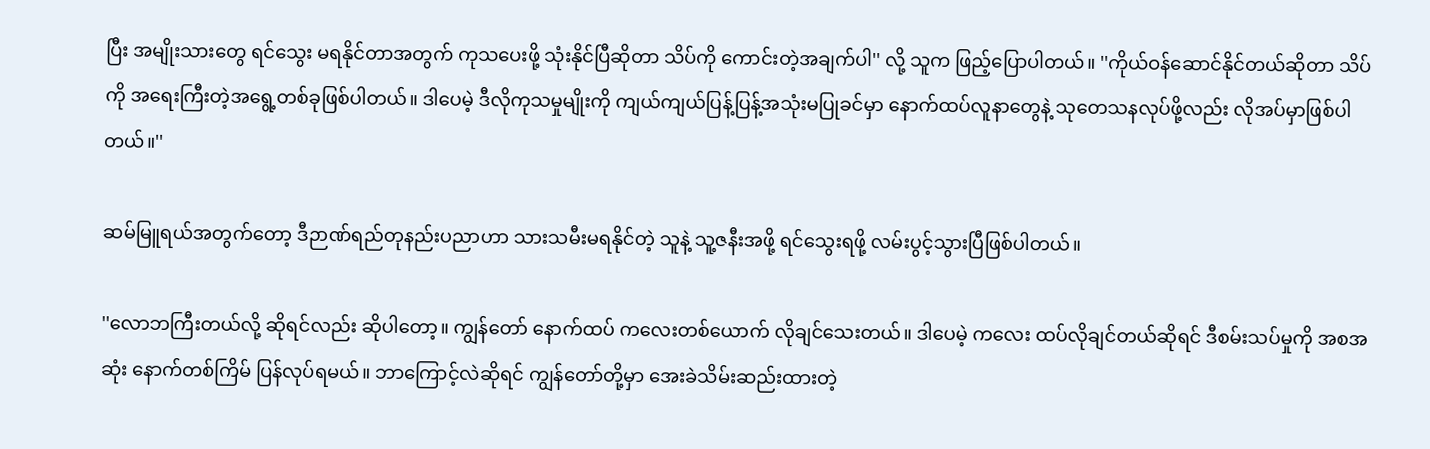ပြီး အမျိုးသားတွေ ရင်သွေး မရနိုင်တာအတွက် ကုသပေးဖို့ သုံးနိုင်ပြီဆိုတာ သိပ်ကို ကောင်းတဲ့အချက်ပါ'' လို့ သူက ဖြည့်ပြောပါတယ်။ ''ကိုယ်ဝန်ဆောင်နိုင်တယ်ဆိုတာ သိပ်ကို အရေးကြီးတဲ့အရွေ့တစ်ခုဖြစ်ပါတယ်။ ဒါပေမဲ့ ဒီလိုကုသမှုမျိုးကို ကျယ်ကျယ်ပြန့်ပြန့်အသုံးမပြုခင်မှာ နောက်ထပ်လူနာတွေနဲ့ သုတေသနလုပ်ဖို့လည်း လိုအပ်မှာဖြစ်ပါတယ်။''

ဆမ်မြူရယ်အတွက်တော့ ဒီဉာဏ်ရည်တုနည်းပညာဟာ သားသမီးမရနိုင်တဲ့ သူနဲ့ သူ့ဇနီးအဖို့ ရင်သွေးရဖို့ လမ်းပွင့်သွားပြီဖြစ်ပါတယ်။

''လောဘကြီးတယ်လို့ ဆိုရင်လည်း ဆိုပါတော့။ ကျွန်တော် နောက်ထပ် ကလေးတစ်ယောက် လိုချင်သေးတယ်။ ဒါပေမဲ့ ကလေး ထပ်လိုချင်တယ်ဆိုရင် ဒီစမ်းသပ်မှုကို အစအဆုံး နောက်တစ်ကြိမ် ပြန်လုပ်ရမယ်။ ဘာကြောင့်လဲဆိုရင် ကျွန်တော်တို့မှာ အေးခဲသိမ်းဆည်းထားတဲ့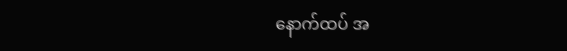နောက်ထပ် အ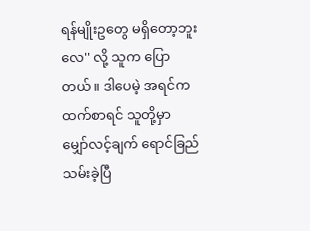ရန်မျိုးဥတွေ မရှိတော့ဘူးလေ'' လို့ သူက ပြောတယ်။ ဒါပေမဲ့ အရင်ကထက်စာရင် သူတို့မှာ မျှော်လင့်ချက် ရောင်ခြည်သမ်းခဲ့ပြီ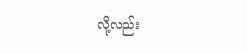လို့လည်း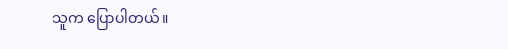သူက ပြောပါတယ်။